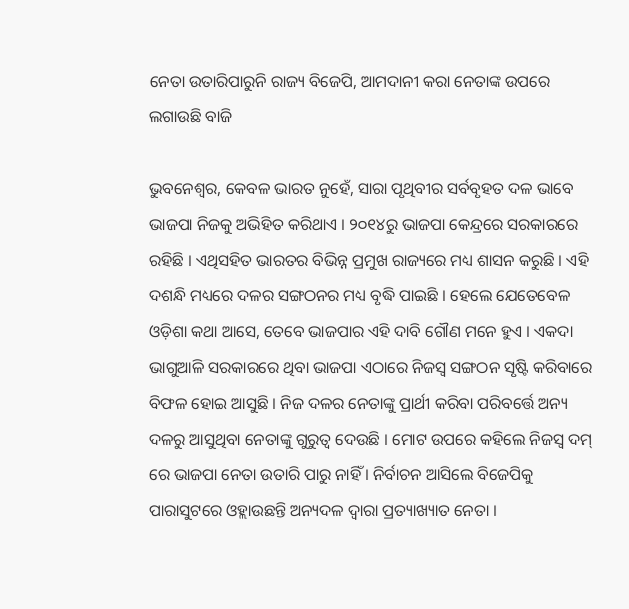ନେତା ଉତାରିପାରୁନି ରାଜ୍ୟ ବିଜେପି, ଆମଦାନୀ କରା ନେତାଙ୍କ ଉପରେ ଲଗାଉଛି ବାଜି

ଭୁବନେଶ୍ୱର, କେବଳ ଭାରତ ନୁହେଁ, ସାରା ପୃଥିବୀର ସର୍ବବୃହତ ଦଳ ଭାବେ ଭାଜପା ନିଜକୁ ଅଭିହିତ କରିଥାଏ । ୨୦୧୪ରୁ ଭାଜପା କେନ୍ଦ୍ରରେ ସରକାରରେ ରହିଛି । ଏଥିସହିତ ଭାରତର ବିଭିନ୍ନ ପ୍ରମୁଖ ରାଜ୍ୟରେ ମଧ୍ୟ ଶାସନ କରୁଛି । ଏହି ଦଶନ୍ଧି ମଧ୍ୟରେ ଦଳର ସଙ୍ଗଠନର ମଧ୍ୟ ବୃଦ୍ଧି ପାଇଛି । ହେଲେ ଯେତେବେଳ ଓଡ଼ିଶା କଥା ଆସେ, ତେବେ ଭାଜପାର ଏହି ଦାବି ଗୌଣ ମନେ ହୁଏ । ଏକଦା ଭାଗୁଆଳି ସରକାରରେ ଥିବା ଭାଜପା ଏଠାରେ ନିଜସ୍ୱ ସଙ୍ଗଠନ ସୃଷ୍ଟି କରିବାରେ ବିଫଳ ହୋଇ ଆସୁଛି । ନିଜ ଦଳର ନେତାଙ୍କୁ ପ୍ରାର୍ଥୀ କରିବା ପରିବର୍ତ୍ତେ ଅନ୍ୟ ଦଳରୁ ଆସୁଥିବା ନେତାଙ୍କୁ ଗୁରୁତ୍ୱ ଦେଉଛି । ମୋଟ ଉପରେ କହିଲେ ନିଜସ୍ୱ ଦମ୍ ରେ ଭାଜପା ନେତା ଉତାରି ପାରୁ ନାହିଁ । ନିର୍ବାଚନ ଆସିଲେ ବିଜେପିକୁ ପାରାସୁଟରେ ଓହ୍ଲାଉଛନ୍ତି ଅନ୍ୟଦଳ ଦ୍ୱାରା ପ୍ରତ୍ୟାଖ୍ୟାତ ନେତା ।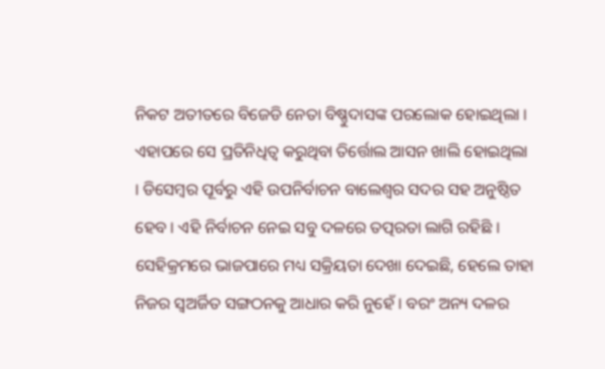ନିକଟ ଅତୀତରେ ବିଜେଡି ନେତା ବିଷ୍ଣୁଦାସଙ୍କ ପରଲୋକ ହୋଇଥିଲା । ଏହାପରେ ସେ ପ୍ରତିନିଧିତ୍ୱ କରୁଥିବା ତିର୍ତ୍ତୋଲ ଆସନ ଖାଲି ହୋଇଥିଲା । ଡିସେମ୍ବର ପୂର୍ବରୁ ଏହି ଉପନିର୍ବାଚନ ବାଲେଶ୍ୱର ସଦର ସହ ଅନୁଷ୍ଠିତ ହେବ । ଏହି ନିର୍ବାଚନ ନେଇ ସବୁ ଦଳରେ ତତ୍ପରତା ଲାଗି ରହିଛି । ସେହିକ୍ରମରେ ଭାଜପାରେ ମଧ୍ୟ ସକ୍ରିୟତା ଦେଖା ଦେଇଛି, ହେଲେ ତାହା ନିଜର ସ୍ୱଅର୍ଜିତ ସଙ୍ଗଠନକୁ ଆଧାର କରି ନୁହେଁ । ବରଂ ଅନ୍ୟ ଦଳର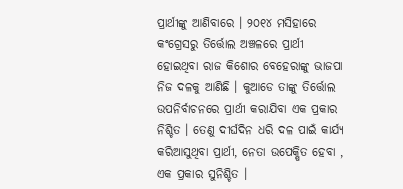ପ୍ରାର୍ଥୀଙ୍କୁ ଆଣିବାରେ । ୨୦୧୪ ମସିହାରେ କଂଗ୍ରେସରୁ ତିର୍ତ୍ତୋଲ ଅଞ୍ଚଳରେ ପ୍ରାର୍ଥୀ ହୋଇଥିବା ରାଜ କିଶୋର ବେହେରାଙ୍କୁ ଭାଜପା ନିଜ ଦଳକୁ ଆଣିଛି । କୁଆଡେ ତାଙ୍କୁ ତିର୍ତ୍ତୋଲ ଉପନିର୍ବାଚନରେ ପ୍ରାର୍ଥୀ କରାଯିବା ଏକ ପ୍ରକାର ନିଶ୍ଚିତ । ତେଣୁ ଦୀର୍ଘଦିନ ଧରି ଦଳ ପାଇଁ କାର୍ଯ୍ୟ କରିଆସୁଥିବା ପ୍ରାର୍ଥୀ, ନେତା ଉପେକ୍ଷିତ ହେବା , ଏକ ପ୍ରକାର ସୁନିଶ୍ଚିତ ।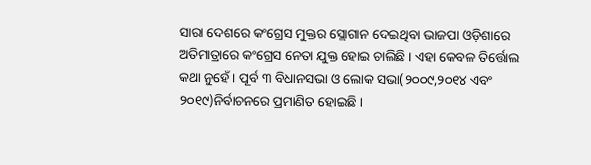ସାରା ଦେଶରେ କଂଗ୍ରେସ ମୁକ୍ତର ସ୍ଲୋଗାନ ଦେଇଥିବା ଭାଜପା ଓଡ଼ିଶାରେ ଅତିମାତ୍ରାରେ କଂଗ୍ରେସ ନେତା ଯୁକ୍ତ ହୋଇ ଚାଲିଛି । ଏହା କେବଳ ତିର୍ତ୍ତୋଲ କଥା ନୁହେଁ । ପୂର୍ବ ୩ ବିଧାନସଭା ଓ ଲୋକ ସଭା(୨୦୦୯,୨୦୧୪ ଏବଂ ୨୦୧୯)ନିର୍ବାଚନରେ ପ୍ରମାଣିତ ହୋଇଛି ।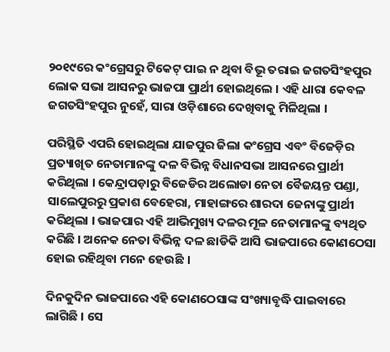୨୦୧୯ରେ କଂଗ୍ରେସରୁ ଟିକେଟ୍ ପାଇ ନ ଥିବା ବିଭୂ ତରାଇ ଜଗତସିଂହପୁର ଲୋକ ସଭା ଆସନରୁ ଭାଜପା ପ୍ରାର୍ଥୀ ହୋଇଥିଲେ । ଏହି ଧାରା କେବଳ ଜଗତସିଂହପୁର ନୁହେଁ, ସାରା ଓଡ଼ିଶାରେ ଦେଖିବାକୁ ମିଳିଥିଲା ।

ପରିସ୍ଥିତି ଏପରି ହୋଇଥିଲା ଯାଜପୁର ଜିଲା କଂଗ୍ରେସ ଏବଂ ବିଜେଡ଼ିର ପ୍ରତ୍ୟାଖିତ ନେତାମାନଙ୍କୁ ଦଳ ବିଭିନ୍ନ ବିଧାନସଭା ଆସନରେ ପ୍ରାର୍ଥୀ କରିଥିଲା । କେନ୍ଦ୍ରାପଡ଼ାରୁ ବିଜେଡିର ଅଲୋଡା ନେତା ବୈଜୟନ୍ତ ପଣ୍ଡା, ସାଲେପୁରରୁ ପ୍ରକାଶ ବେହେରା, ମାହାଙ୍ଗରେ ଶାରଦା ଜେନାଙ୍କୁ ପ୍ରାର୍ଥୀ କରିଥିଲା । ଭାଜପାର ଏହି ଆଭିମୁଖ୍ୟ ଦଳର ମୂଳ ନେତାମାନଙ୍କୁ ବ୍ୟଥିତ କରିଛି । ଅନେକ ନେତା ବିଭିନ୍ନ ଦଳ ଛାଡିକି ଆସି ଭାଜପାରେ କୋଣଠେସା ହୋଇ ରହିଥିବା ମନେ ହେଉଛି ।

ଦିନକୁଦିନ ଭାଜପାରେ ଏହି କୋଣଠେସାଙ୍କ ସଂଖ୍ୟାବୃଦ୍ଧି ପାଇବାରେ ଲାଗିଛି । ସେ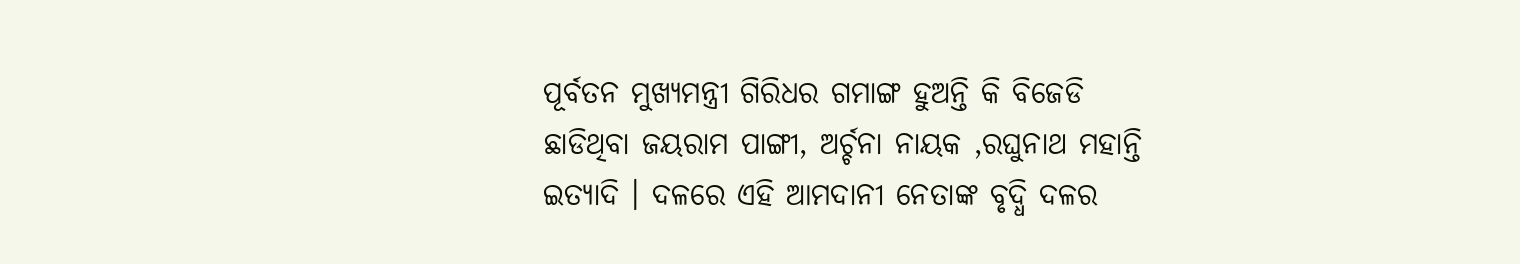ପୂର୍ବତନ ମୁଖ୍ୟମନ୍ତ୍ରୀ ଗିରିଧର ଗମାଙ୍ଗ ହୁଅନ୍ତି କି ବିଜେଡି ଛାଡିଥିବା ଜୟରାମ ପାଙ୍ଗୀ, ଅର୍ଚ୍ଚନା ନାୟକ ,ରଘୁନାଥ ମହାନ୍ତି ଇତ୍ୟାଦି । ଦଳରେ ଏହି ଆମଦାନୀ ନେତାଙ୍କ ବୃଦ୍ଧି ଦଳର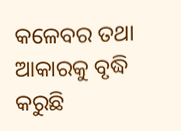କଳେବର ତଥା ଆକାରକୁ ବୃଦ୍ଧି କରୁଛି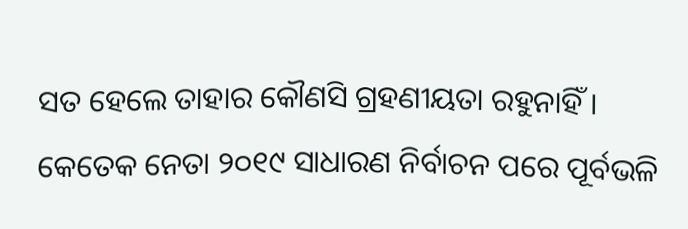ସତ ହେଲେ ତାହାର କୌଣସି ଗ୍ରହଣୀୟତା ରହୁନାହିଁ । କେତେକ ନେତା ୨୦୧୯ ସାଧାରଣ ନିର୍ବାଚନ ପରେ ପୂର୍ବଭଳି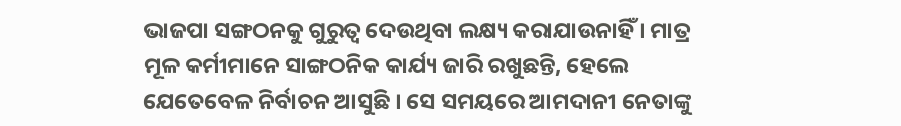ଭାଜପା ସଙ୍ଗଠନକୁ ଗୁରୁତ୍ୱ ଦେଉଥିବା ଲକ୍ଷ୍ୟ କରାଯାଉନାହିଁ । ମାତ୍ର ମୂଳ କର୍ମୀମାନେ ସାଙ୍ଗଠନିକ କାର୍ଯ୍ୟ ଜାରି ରଖୁଛନ୍ତି, ହେଲେ ଯେତେବେଳ ନିର୍ବାଚନ ଆସୁଛି । ସେ ସମୟରେ ଆମଦାନୀ ନେତାଙ୍କୁ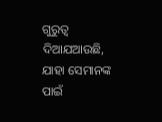ଗୁରୁତ୍ୱ ଦିଆଯଆଉଛି, ଯାହା ସେମାନଙ୍କ ପାଇଁ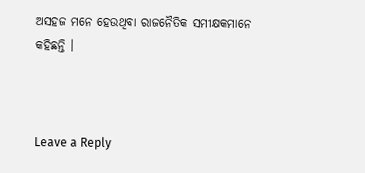ଅସହଜ ମନେ ହେଉଥିବା ରାଜନୈତିକ ସମୀକ୍ଷକମାନେ କହିଛନ୍ତି ।



Leave a Reply